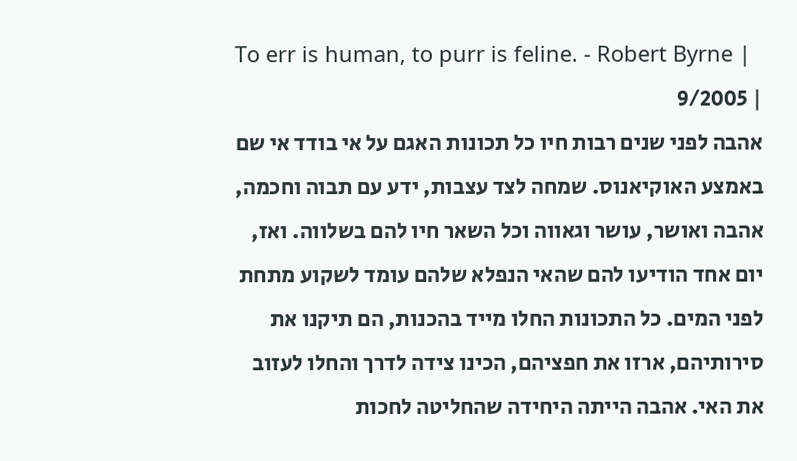To err is human, to purr is feline. - Robert Byrne |
| 9/2005
אהבה לפני שנים רבות חיו כל תכונות האגם על אי בודד אי שם באמצע האוקיאנוס. שמחה לצד עצבות, ידע עם תבוה וחכמה, אהבה ואושר, עושר וגאווה וכל השאר חיו להם בשלווה. ואז, יום אחד הודיעו להם שהאי הנפלא שלהם עומד לשקוע מתחת לפני המים. כל התכונות החלו מייד בהכנות, הם תיקנו את סירותיהם, ארזו את חפציהם, הכינו צידה לדרך והחלו לעזוב את האי. אהבה הייתה היחידה שהחליטה לחכות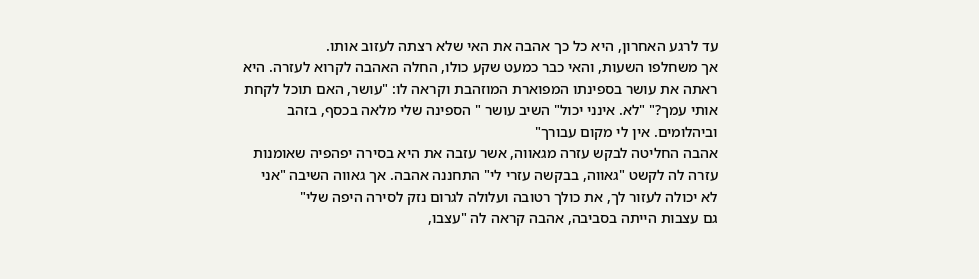עד לרגע האחרון, היא כל כך אהבה את האי שלא רצתה לעזוב אותו.
אך משחלפו השעות, והאי כבר כמעט שקע כולו, החלה האהבה לקרוא לעזרה. היא ראתה את עושר בספינתו המפוארת המוזהבת וקראה לו: "עושר, האם תוכל לקחת אותי עמך?" "לא. אינני יכול" השיב עושר " הספינה שלי מלאה בכסף, בזהב וביהלומים. אין לי מקום עבורך"
אהבה החליטה לבקש עזרה מגאווה, אשר עזבה את היא בסירה יפהפיה שאומנות עזרה לה לקשט "גאווה, בבקשה עזרי לי" התחננה אהבה. אך גאווה השיבה "אני לא יכולה לעזור לך, את כולך רטובה ועלולה לגרום נזק לסירה היפה שלי"
גם עצבות הייתה בסביבה, אהבה קראה לה "עצבו,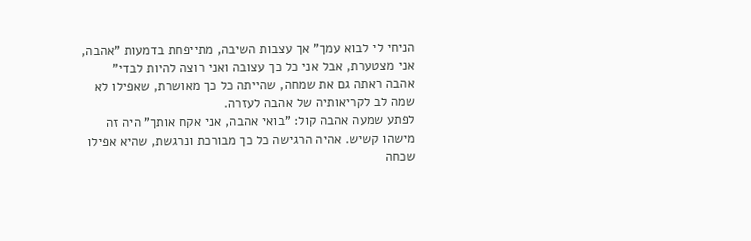הניחי לי לבוא עמך" אך עצבות השיבה, מתייפחת בדמעות "אהבה, אני מצטערת, אבל אני כל כך עצובה ואני רוצה להיות לבדי"
אהבה ראתה גם את שמחה, שהייתה כל כך מאושרת, שאפילו לא שמה לב לקריאותיה של אהבה לעזרה.
לפתע שמעה אהבה קול: "בואי אהבה, אני אקח אותך" היה זה מישהו קשיש. אהיה הרגישה כל כך מבורכת ונרגשת, שהיא אפילו שכחה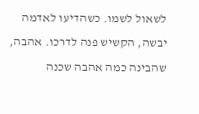לשאול לשמו. כשהדיעו לאדמה יבשה, הקשיש פנה לדרכו. אהבה, שהבינה כמה אהבה שכנה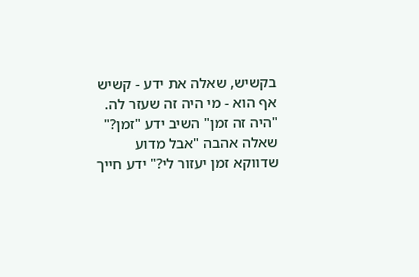בקשיש, שאלה את ידע - קשיש אף הוא - מי היה זה שעזר לה. "היה זה זמן" השיב ידע "זמן?" שאלה אהבה "אבל מדוע שדווקא זמן יעזור לי?" ידע חייך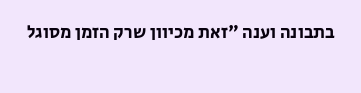בתבונה וענה "זאת מכיוון שרק הזמן מסוגל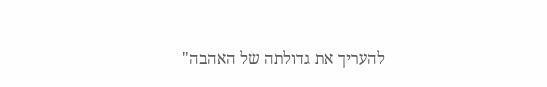להעריך את גדולתה של האהבה"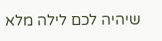שיהיה לכם לילה מלא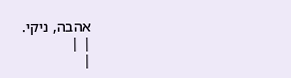אהבה, ניקי.
| |
|